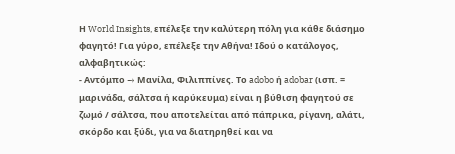Η World Insights, επέλεξε την καλύτερη πόλη για κάθε διάσημο φαγητό! Για γύρο, επέλεξε την Αθήνα! Ιδού ο κατάλογος, αλφαβητικώς:
- Αντόμπο → Μανίλα, Φιλιππίνες. Το adobo ή adobar (ισπ. = μαρινάδα, σάλτσα ή καρύκευμα) είναι η βύθιση φαγητού σε ζωμό / σάλτσα, που αποτελείται από πάπρικα, ρίγανη, αλάτι, σκόρδο και ξύδι, για να διατηρηθεί και να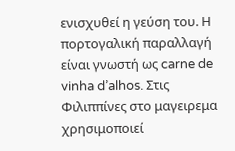ενισχυθεί η γεύση του. Η πορτογαλική παραλλαγή είναι γνωστή ως carne de vinha d’alhos. Στις Φιλιππίνες στο μαγειρεμα χρησιμοποιεί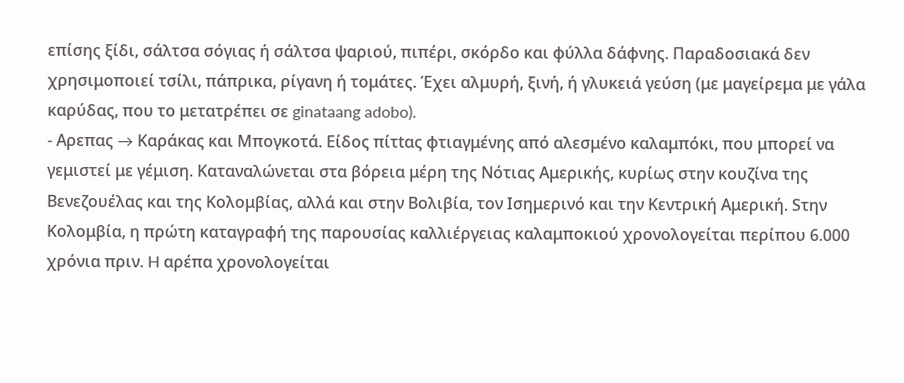επίσης ξίδι, σάλτσα σόγιας ή σάλτσα ψαριού, πιπέρι, σκόρδο και φύλλα δάφνης. Παραδοσιακά δεν χρησιμοποιεί τσίλι, πάπρικα, ρίγανη ή τομάτες. Έχει αλμυρή, ξινή, ή γλυκειά γεύση (με μαγείρεμα με γάλα καρύδας, που το μετατρέπει σε ginataang adobo).
- Αρεπας → Καράκας και Μπογκοτά. Eίδος πίτtας φτιαγμένης από αλεσμένο καλαμπόκι, που μπορεί να γεμιστεί με γέμιση. Kαταναλώνεται στα βόρεια μέρη της Νότιας Αμερικής, κυρίως στην κουζίνα της Βενεζουέλας και της Κολομβίας, αλλά και στην Βολιβία, τον Ισημερινό και την Κεντρική Αμερική. Sτην Κολομβία, η πρώτη καταγραφή της παρουσίας καλλιέργειας καλαμποκιού χρονολογείται περίπου 6.000 χρόνια πριν. H αρέπα χρονολογείται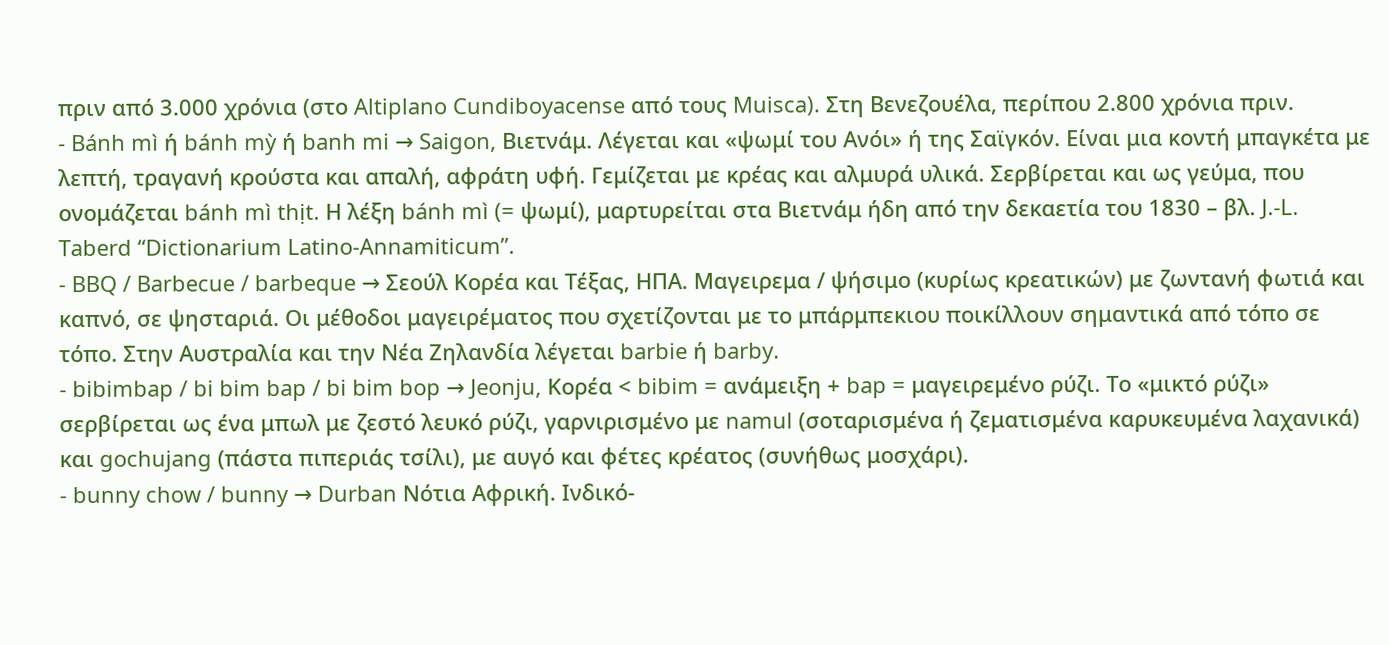πριν από 3.000 χρόνια (στο Altiplano Cundiboyacense από τους Muisca). Στη Βενεζουέλα, περίπου 2.800 χρόνια πριν.
- Bánh mì ή bánh mỳ ή banh mi → Saigon, Βιετνάμ. Λέγεται και «ψωμί του Ανόι» ή της Σαϊγκόν. Είναι μια κοντή μπαγκέτα με λεπτή, τραγανή κρούστα και απαλή, αφράτη υφή. Γεμίζεται με κρέας και αλμυρά υλικά. Σερβίρεται και ως γεύμα, που ονομάζεται bánh mì thịt. Η λέξη bánh mì (= ψωμί), μαρτυρείται στα Βιετνάμ ήδη από την δεκαετία του 1830 – βλ. J.-L. Taberd “Dictionarium Latino-Annamiticum”.
- BBQ / Barbecue / barbeque → Σεούλ Κορέα και Τέξας, ΗΠΑ. Μαγειρεμα / ψήσιμο (κυρίως κρεατικών) με ζωντανή φωτιά και καπνό, σε ψησταριά. Οι μέθοδοι μαγειρέματος που σχετίζονται με το μπάρμπεκιου ποικίλλουν σημαντικά από τόπο σε τόπο. Στην Αυστραλία και την Νέα Ζηλανδία λέγεται barbie ή barby.
- bibimbap / bi bim bap / bi bim bop → Jeonju, Κορέα < bibim = ανάμειξη + bap = μαγειρεμένο ρύζι. Το «μικτό ρύζι» σερβίρεται ως ένα μπωλ με ζεστό λευκό ρύζι, γαρνιρισμένο με namul (σοταρισμένα ή ζεματισμένα καρυκευμένα λαχανικά) και gochujang (πάστα πιπεριάς τσίλι), με αυγό και φέτες κρέατος (συνήθως μοσχάρι).
- bunny chow / bunny → Durban Νότια Αφρική. Ινδικό-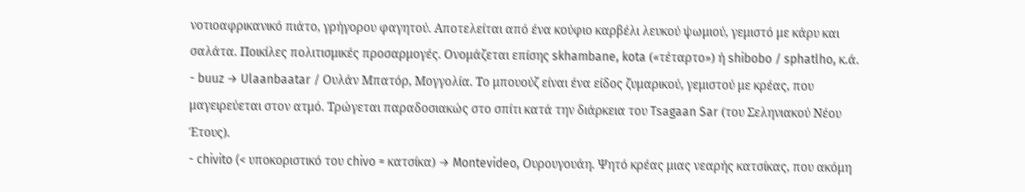νοτιοαφρικανικό πιάτο, γρήγορου φαγητού. Αποτελείται από ένα κούφιο καρβέλι λευκού ψωμιού, γεμιστό με κάρυ και σαλάτα. Ποικίλες πολιτισμικές προσαρμογές. Ονομάζεται επίσης skhambane, kota («τέταρτο») ή shibobo / sphatlho, κ.ά.
- buuz → Ulaanbaatar / Ουλάν Μπατόρ, Μογγολία. Το μπουούζ είναι ένα είδος ζυμαρικού, γεμιστού με κρέας, που μαγειρεύεται στον ατμό. Τρώγεται παραδοσιακώς στο σπίτι κατά την διάρκεια του Tsagaan Sar (του Σεληνιακού Νέου Έτους).
- chivito (< υποκοριστικό του chivo = κατσίκα) → Montevideo, Ουρουγουάη. Ψητό κρέας μιας νεαρής κατσίκας, που ακόμη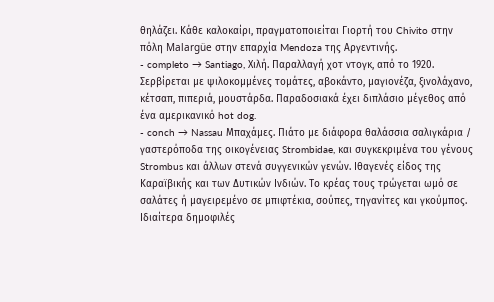θηλάζει. Κάθε καλοκαίρι, πραγματοποιείται Γιορτή του Chivito στην πόλη Malargüe στην επαρχία Mendoza της Αργεντινής.
- completo → Santiago, Χιλή. Παραλλαγή χοτ ντογκ, από το 1920. Σερβίρεται με ψιλοκομμένες τομάτες, αβοκάντο, μαγιονέζα, ξινολάχανο, κέτσαπ, πιπεριά, μουστάρδα. Παραδοσιακά έχει διπλάσιο μέγεθος από ένα αμερικανικό hot dog.
- conch → Nassau Μπαχάμες. Πιάτο με διάφορα θαλάσσια σαλιγκάρια / γαστερόποδα της οικογένειας Strombidae, και συγκεκριμένα του γένους Strombus και άλλων στενά συγγενικών γενών. Ιθαγενές είδος της Καραϊβικής και των Δυτικών Ινδιών. Το κρέας τους τρώγεται ωμό σε σαλάτες ή μαγειρεμένο σε μπιφτέκια, σούπες, τηγανίτες και γκούμπος. Ιδιαίτερα δημοφιλές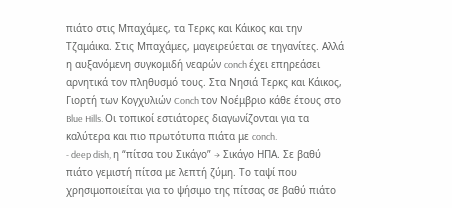πιάτο στις Μπαχάμες, τα Τερκς και Κάικος και την Τζαμάικα. Στις Μπαχάμες, μαγειρεύεται σε τηγανίτες. Αλλά η αυξανόμενη συγκομιδή νεαρών conch έχει επηρεάσει αρνητικά τον πληθυσμό τους. Στα Νησιά Τερκς και Κάικος, Γιορτή των Κογχυλιών Conch τον Νοέμβριο κάθε έτους στο Blue Hills. Οι τοπικοί εστιάτορες διαγωνίζονται για τα καλύτερα και πιο πρωτότυπα πιάτα με conch.
- deep dish, η “πίτσα του Σικάγο” → Σικάγο ΗΠΑ. Σε βαθύ πιάτο γεμιστή πίτσα με λεπτή ζύμη. Το ταψί που χρησιμοποιείται για το ψήσιμο της πίτσας σε βαθύ πιάτο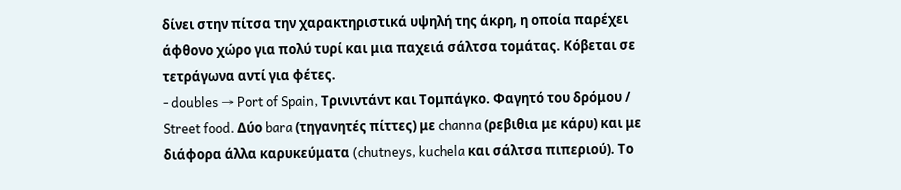δίνει στην πίτσα την χαρακτηριστικά υψηλή της άκρη, η οποία παρέχει άφθονο χώρο για πολύ τυρί και μια παχειά σάλτσα τομάτας. Κόβεται σε τετράγωνα αντί για φέτες.
- doubles → Port of Spain, Τρινιντάντ και Τομπάγκο. Φαγητό του δρόμου / Street food. Δύο bara (τηγανητές πίττες) με channa (ρεβιθια με κάρυ) και με διάφορα άλλα καρυκεύματα (chutneys, kuchela και σάλτσα πιπεριού). Το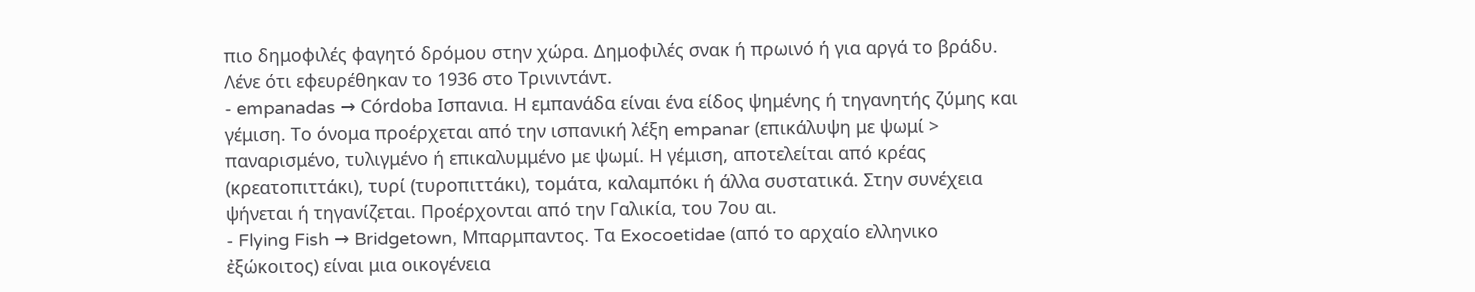πιο δημοφιλές φαγητό δρόμου στην χώρα. Δημοφιλές σνακ ή πρωινό ή για αργά το βράδυ. Λένε ότι εφευρέθηκαν το 1936 στο Τρινιντάντ.
- empanadas → Córdoba Ισπανια. Η εμπανάδα είναι ένα είδος ψημένης ή τηγανητής ζύμης και γέμιση. Το όνομα προέρχεται από την ισπανική λέξη empanar (επικάλυψη με ψωμί > παναρισμένο, τυλιγμένο ή επικαλυμμένο με ψωμί. Η γέμιση, αποτελείται από κρέας (κρεατοπιττάκι), τυρί (τυροπιττάκι), τομάτα, καλαμπόκι ή άλλα συστατικά. Στην συνέχεια ψήνεται ή τηγανίζεται. Προέρχονται από την Γαλικία, του 7ου αι.
- Flying Fish → Bridgetown, Μπαρμπαντος. Τα Exocoetidae (από το αρχαίο ελληνικο ἐξώκοιτος) είναι μια οικογένεια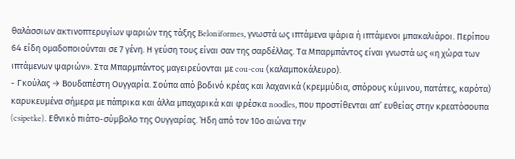θαλάσσιων ακτινοπτερυγίων ψαριών της τάξης Beloniformes, γνωστά ως ιπτάμενα ψάρια ή ιπτάμενοι μπακαλιάροι. Περίπου 64 είδη ομαδοποιούνται σε 7 γένη. Η γεύση τους είναι σαν της σαρδέλλας. Τα Μπαρμπάντος είναι γνωστά ως «η χώρα των ιπτάμενων ψαριών». Στα Μπαρμπάντος μαγειρεύονται με cou-cou (καλαμποκάλευρο).
- Γκούλας → Βουδαπέστη Ουγγαρία. Σούπα από βοδινό κρέας και λαχανικά (κρεμμύδια, σπόρους κύμινου, πατάτες, καρότα) καρυκευμένα σήμερα με πάπρικα και άλλα μπαχαρικά και φρέσκα noodles, που προστίθενται απ’ ευθείας στην κρεατόσουπα (csipetke). Εθνικό πιάτο-σύμβολο της Ουγγαρίας. Ήδη από τον 10ο αιώνα την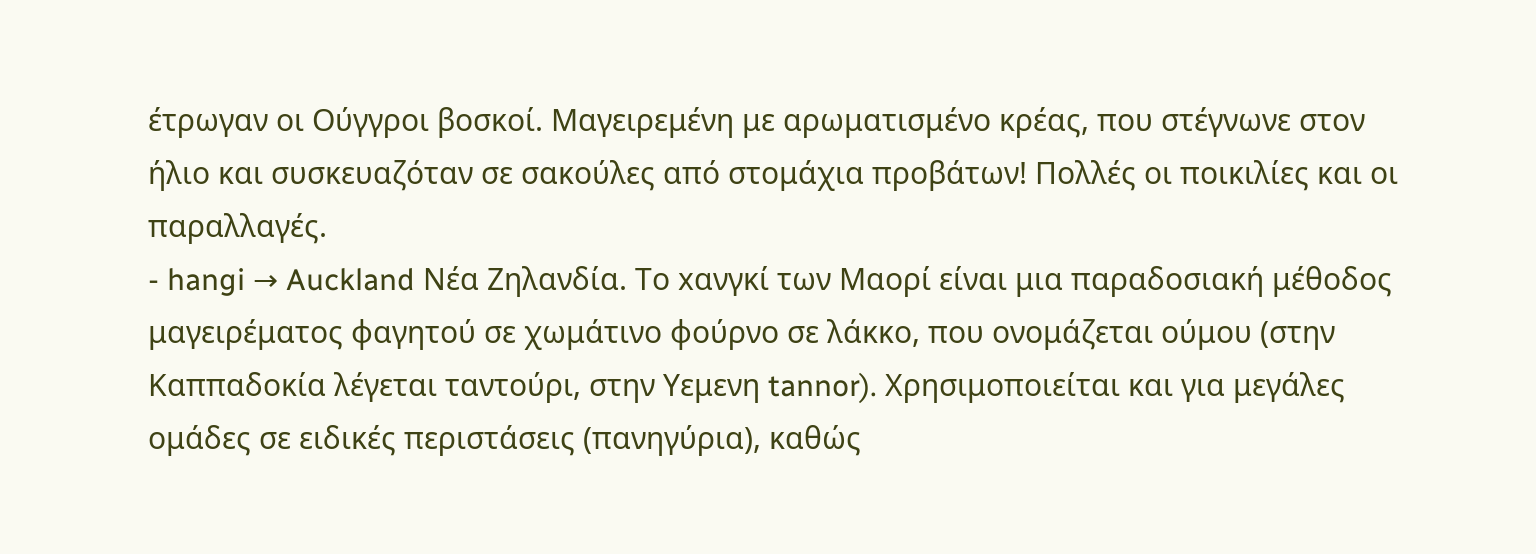έτρωγαν οι Ούγγροι βοσκοί. Μαγειρεμένη με αρωματισμένο κρέας, που στέγνωνε στον ήλιο και συσκευαζόταν σε σακούλες από στομάχια προβάτων! Πολλές οι ποικιλίες και οι παραλλαγές.
- hangi → Auckland Νέα Ζηλανδία. Το xανγκί των Μαορί είναι μια παραδοσιακή μέθοδος μαγειρέματος φαγητού σε χωμάτινο φούρνο σε λάκκο, που ονομάζεται ούμου (στην Καππαδοκία λέγεται ταντούρι, στην Υεμενη tannor). Χρησιμοποιείται και για μεγάλες ομάδες σε ειδικές περιστάσεις (πανηγύρια), καθώς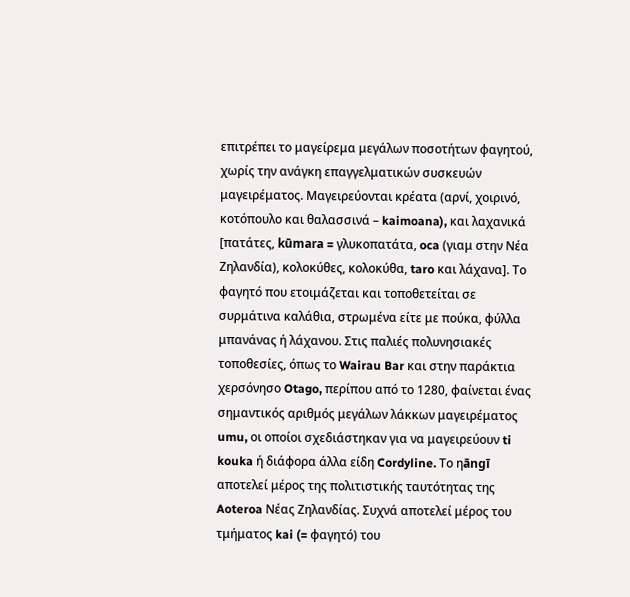επιτρέπει το μαγείρεμα μεγάλων ποσοτήτων φαγητού, χωρίς την ανάγκη επαγγελματικών συσκευών μαγειρέματος. Μαγειρεύονται κρέατα (αρνί, χοιρινό, κοτόπουλο και θαλασσινά – kaimoana), και λαχανικά [πατάτες, kūmara = γλυκοπατάτα, oca (γιαμ στην Νέα Ζηλανδία), κολοκύθες, κολοκύθα, taro και λάχανα]. Το φαγητό που ετοιμάζεται και τοποθετείται σε συρμάτινα καλάθια, στρωμένα είτε με πούκα, φύλλα μπανάνας ή λάχανου. Στις παλιές πολυνησιακές τοποθεσίες, όπως το Wairau Bar και στην παράκτια χερσόνησο Otago, περίπου από το 1280, φαίνεται ένας σημαντικός αριθμός μεγάλων λάκκων μαγειρέματος umu, οι οποίοι σχεδιάστηκαν για να μαγειρεύουν ti kouka ή διάφορα άλλα είδη Cordyline. Το ηāngī αποτελεί μέρος της πολιτιστικής ταυτότητας της Aoteroa Νέας Ζηλανδίας. Συχνά αποτελεί μέρος του τμήματος kai (= φαγητό) του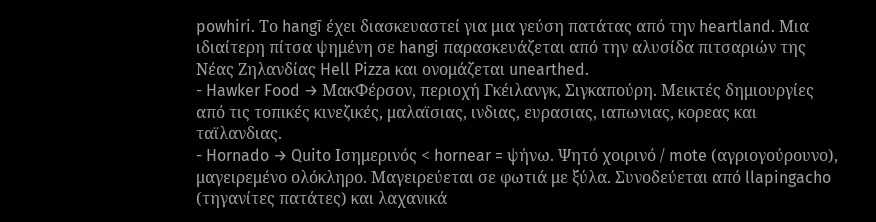powhiri. Το hangī έχει διασκευαστεί για μια γεύση πατάτας από την heartland. Mια ιδιαίτερη πίτσα ψημένη σε hangi παρασκευάζεται από την αλυσίδα πιτσαριών της Νέας Ζηλανδίας Hell Pizza και ονομάζεται unearthed.
- Hawker Food → ΜακΦέρσον, περιοχή Γκέιλανγκ, Σιγκαπούρη. Μεικτές δημιουργίες από τις τοπικές κινεζικές, μαλαϊσιας, ινδιας, ευρασιας, ιαπωνιας, κορεας και ταϊλανδιας.
- Hornado → Quito Ισημερινός < hornear = ψήνω. Ψητό χοιρινό / mote (αγριογούρουνο), μαγειρεμένο ολόκληρο. Μαγειρεύεται σε φωτιά με ξύλα. Συνοδεύεται από llapingacho (τηγανίτες πατάτες) και λαχανικά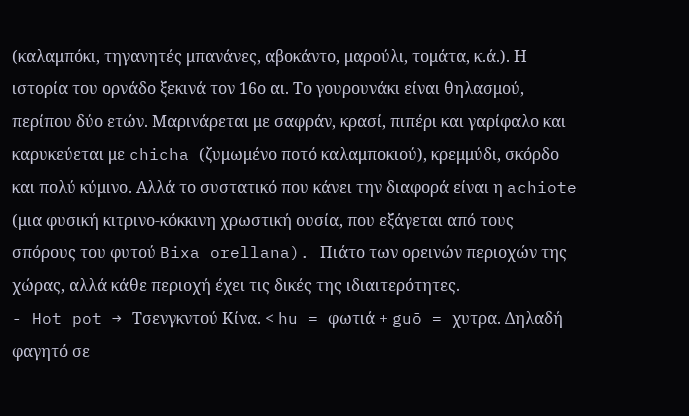(καλαμπόκι, τηγανητές μπανάνες, αβοκάντο, μαρούλι, τομάτα, κ.ά.). Η ιστορία του ορνάδο ξεκινά τον 16ο αι. Το γουρουνάκι είναι θηλασμού, περίπου δύο ετών. Μαρινάρεται με σαφράν, κρασί, πιπέρι και γαρίφαλο και καρυκεύεται με chicha (ζυμωμένο ποτό καλαμποκιού), κρεμμύδι, σκόρδο και πολύ κύμινο. Αλλά το συστατικό που κάνει την διαφορά είναι η achiote (μια φυσική κιτρινο-κόκκινη χρωστική ουσία, που εξάγεται από τους σπόρους του φυτού Bixa orellana). Πιάτο των ορεινών περιοχών της χώρας, αλλά κάθε περιοχή έχει τις δικές της ιδιαιτερότητες.
- Hot pot → Τσενγκντού Κίνα. < hu = φωτιά + guō = χυτρα. Δηλαδή φαγητό σε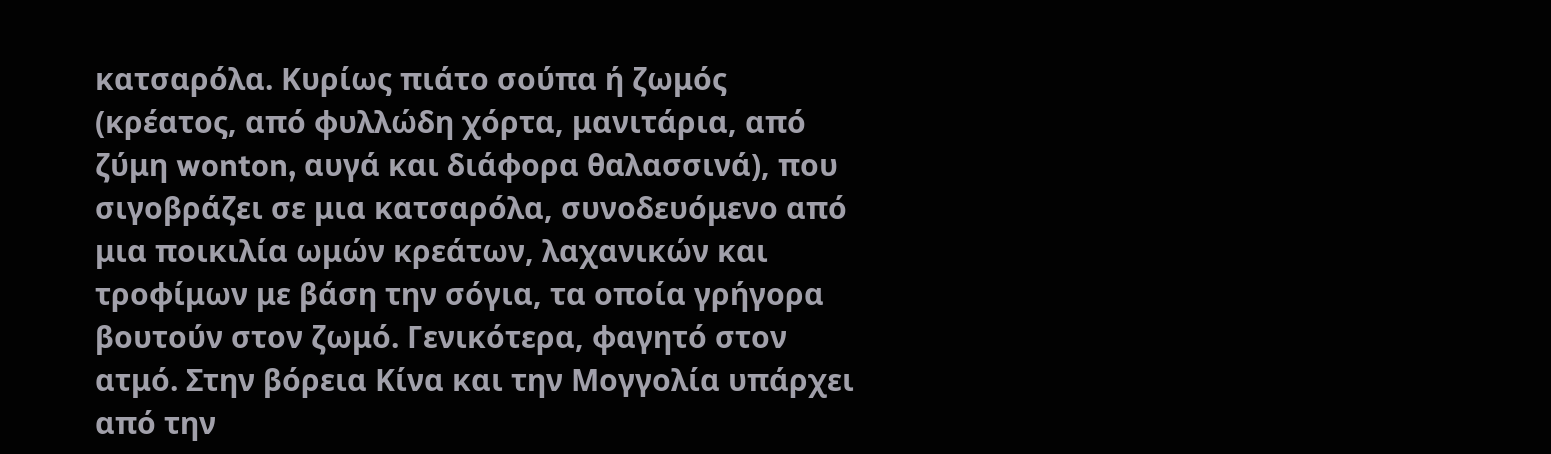κατσαρόλα. Κυρίως πιάτο σούπα ή ζωμός (κρέατος, από φυλλώδη χόρτα, μανιτάρια, από ζύμη wonton, αυγά και διάφορα θαλασσινά), που σιγοβράζει σε μια κατσαρόλα, συνοδευόμενο από μια ποικιλία ωμών κρεάτων, λαχανικών και τροφίμων με βάση την σόγια, τα οποία γρήγορα βουτούν στον ζωμό. Γενικότερα, φαγητό στον ατμό. Στην βόρεια Κίνα και την Μογγολία υπάρχει από την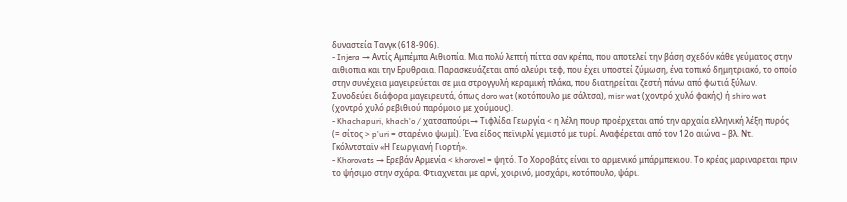δυναστεία Τανγκ (618-906).
- Injera → Αντίς Αμπέμπα Αιθιοπία. Μια πολύ λεπτή πίττα σαν κρέπα, που αποτελεί την βάση σχεδόν κάθε γεύματος στην αιθιοπια και την Ερυθραια. Παρασκευάζεται από αλεύρι τεφ, που έχει υποστεί ζύμωση, ένα τοπικό δημητριακό, το οποίο στην συνέχεια μαγειρεύεται σε μια στρογγυλή κεραμική πλάκα, που διατηρείται ζεστή πάνω από φωτιά ξύλων. Συνοδεύει διάφορα μαγειρευτά, όπως doro wat (κοτόπουλο με σάλτσα), misr wat (χοντρό χυλό φακής) ή shiro wat (χοντρό χυλό ρεβιθιού παρόμοιο με χούμους).
- Khachapuri, khachʼo / χατσαπούρι→ Τιφλίδα Γεωργία < η λέλη πουρ προέρχεται από την αρχαία ελληνική λέξη πυρός (= σίτος > pʼuri = σταρένιο ψωμί). Ένα είδος πεϊνιρλί γεμιστό με τυρί. Αναφέρεται από τον 12ο αιώνα – βλ. Ντ. Γκόλντσταϊν «Η Γεωργιανή Γιορτή».
- Khorovats → Ερεβάν Αρμενία < khorovel = ψητό. Το Χοροβάτς είναι το αρμενικό μπάρμπεκιου. Το κρέας μαριναρεται πριν το ψήσιμο στην σχάρα. Φτιαχνεται με αρνί, χοιρινό, μοσχάρι, κοτόπουλο, ψάρι.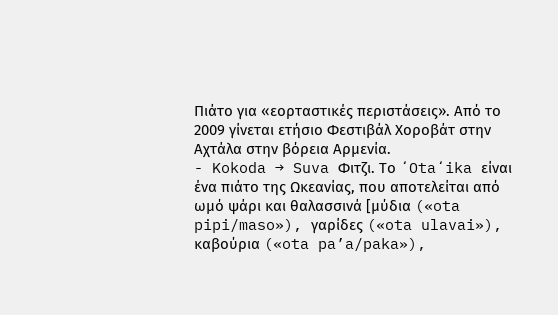Πιάτο για «εορταστικές περιστάσεις». Από το 2009 γίνεται ετήσιο Φεστιβάλ Χοροβάτ στην Αχτάλα στην βόρεια Αρμενία.
- Kokoda → Suva Φιτζι. Το ʻOtaʻika είναι ένα πιάτο της Ωκεανίας, που αποτελείται από ωμό ψάρι και θαλασσινά [μύδια («ota pipi/maso»), γαρίδες («ota ulavai»), καβούρια («ota pa’a/paka»),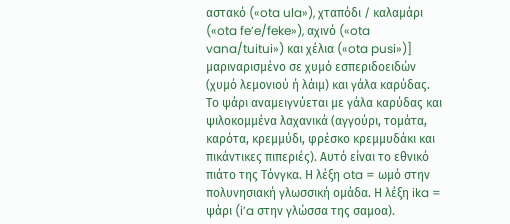αστακό («ota ula»), χταπόδι / καλαμάρι («ota fe’e/feke»), αχινό («ota vana/tuitui») και χέλια («ota pusi»)] μαριναρισμένο σε χυμό εσπεριδοειδών (χυμό λεμονιού ή λάιμ) και γάλα καρύδας. Το ψάρι αναμειγνύεται με γάλα καρύδας και ψιλοκομμένα λαχανικά (αγγούρι, τομάτα, καρότα, κρεμμύδι, φρέσκο κρεμμυδάκι και πικάντικες πιπεριές). Αυτό είναι το εθνικό πιάτο της Τόνγκα. Η λέξη ota = ωμό στην πολυνησιακή γλωσσική ομάδα. Η λέξη ika = ψάρι (i’a στην γλώσσα της σαμοα).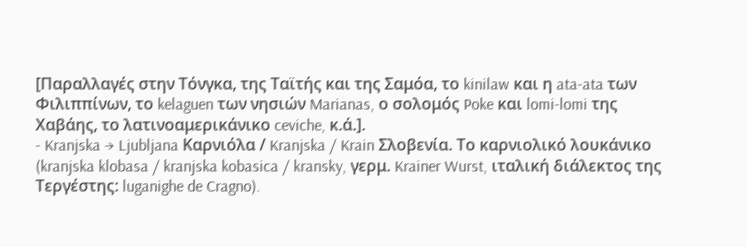[Παραλλαγές στην Τόνγκα, της Ταϊτής και της Σαμόα, το kinilaw και η ata-ata των Φιλιππίνων, το kelaguen των νησιών Marianas, ο σολομός Poke και lomi-lomi της Χαβάης, το λατινοαμερικάνικο ceviche, κ.ά.].
- Kranjska → Ljubljana Καρνιόλα / Kranjska / Krain Σλοβενία. Το καρνιολικό λουκάνικο (kranjska klobasa / kranjska kobasica / kransky, γερμ. Krainer Wurst, ιταλική διάλεκτος της Τεργέστης: luganighe de Cragno).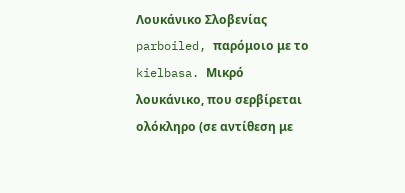Λουκάνικο Σλοβενίας parboiled, παρόμοιο με το kielbasa. Μικρό λουκάνικο, που σερβίρεται ολόκληρο (σε αντίθεση με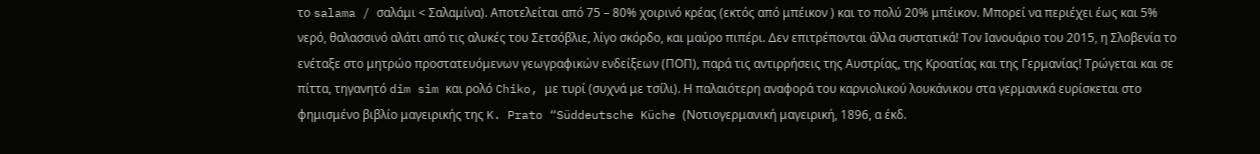το salama / σαλάμι < Σαλαμίνα). Αποτελείται από 75 – 80% χοιρινό κρέας (εκτός από μπέικον ) και το πολύ 20% μπέικον. Μπορεί να περιέχει έως και 5% νερό, θαλασσινό αλάτι από τις αλυκές του Σετσόβλιε, λίγο σκόρδο, και μαύρο πιπέρι. Δεν επιτρέπονται άλλα συστατικά! Τον Ιανουάριο του 2015, η Σλοβενία το ενέταξε στο μητρώο προστατευόμενων γεωγραφικών ενδείξεων (ΠΟΠ), παρά τις αντιρρήσεις της Αυστρίας, της Κροατίας και της Γερμανίας! Τρώγεται και σε πίττα, τηγανητό dim sim και ρολό Chiko, με τυρί (συχνά με τσίλι). Η παλαιότερη αναφορά του καρνιολικού λουκάνικου στα γερμανικά ευρίσκεται στο φημισμένο βιβλίο μαγειρικής της K. Prato “Süddeutsche Küche (Νοτιογερμανική μαγειρική, 1896, α έκδ.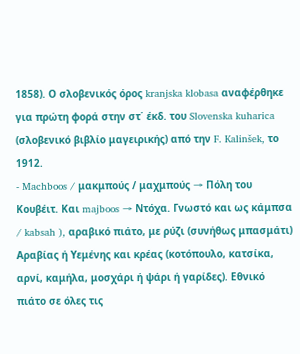1858). Ο σλοβενικός όρος kranjska klobasa αναφέρθηκε για πρώτη φορά στην στ΄ έκδ. του Slovenska kuharica (σλοβενικό βιβλίο μαγειρικής) από την F. Kalinšek, το 1912.
- Machboos / μακμπούς / μαχμπούς → Πόλη του Κουβέιτ. Και majboos → Ντόχα. Γνωστό και ως κάμπσα / kabsah ), αραβικό πιάτο, με ρύζι (συνήθως μπασμάτι) Αραβίας ή Υεμένης και κρέας (κοτόπουλο, κατσίκα, αρνί, καμήλα, μοσχάρι ή ψάρι ή γαρίδες). Εθνικό πιάτο σε όλες τις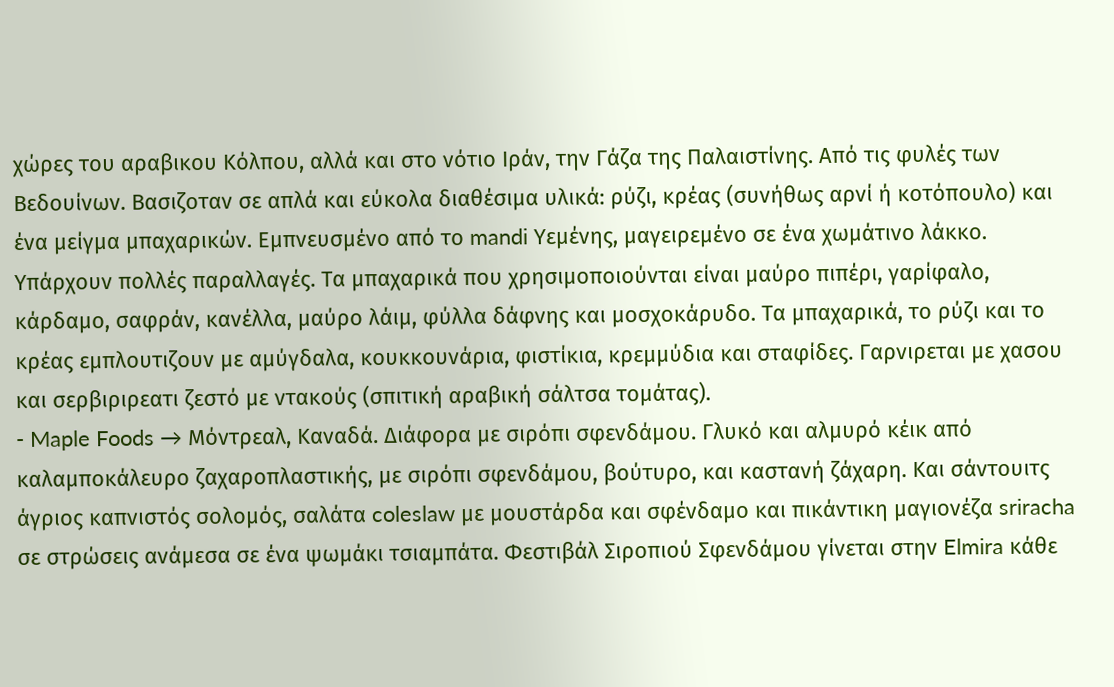χώρες του αραβικου Κόλπου, αλλά και στο νότιο Ιράν, την Γάζα της Παλαιστίνης. Από τις φυλές των Βεδουίνων. Βασιζοταν σε απλά και εύκολα διαθέσιμα υλικά: ρύζι, κρέας (συνήθως αρνί ή κοτόπουλο) και ένα μείγμα μπαχαρικών. Εμπνευσμένο από το mandi Υεμένης, μαγειρεμένο σε ένα χωμάτινο λάκκο. Υπάρχουν πολλές παραλλαγές. Τα μπαχαρικά που χρησιμοποιούνται είναι μαύρο πιπέρι, γαρίφαλο, κάρδαμο, σαφράν, κανέλλα, μαύρο λάιμ, φύλλα δάφνης και μοσχοκάρυδο. Τα μπαχαρικά, το ρύζι και το κρέας εμπλουτιζουν με αμύγδαλα, κουκκουνάρια, φιστίκια, κρεμμύδια και σταφίδες. Γαρνιρεται με χασου και σερβιριρεατι ζεστό με ντακούς (σπιτική αραβική σάλτσα τομάτας).
- Maple Foods → Μόντρεαλ, Καναδά. Διάφορα με σιρόπι σφενδάμου. Γλυκό και αλμυρό κέικ από καλαμποκάλευρο ζαχαροπλαστικής, με σιρόπι σφενδάμου, βούτυρο, και καστανή ζάχαρη. Και σάντουιτς άγριος καπνιστός σολομός, σαλάτα coleslaw με μουστάρδα και σφένδαμο και πικάντικη μαγιονέζα sriracha σε στρώσεις ανάμεσα σε ένα ψωμάκι τσιαμπάτα. Φεστιβάλ Σιροπιού Σφενδάμου γίνεται στην Elmira κάθε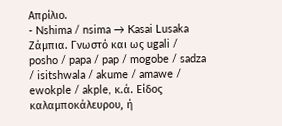Απρίλιο.
- Nshima / nsima → Kasai Lusaka Ζάμπια. Γνωστό και ως ugali / posho / papa / pap / mogobe / sadza / isitshwala / akume / amawe / ewokple / akple, κ.ά. Είδος καλαμποκάλευρου, ή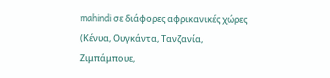mahindi σε διάφορες αφρικανικές χώρες (Κένυα, Ουγκάντα, Τανζανία, Ζιμπάμπουε,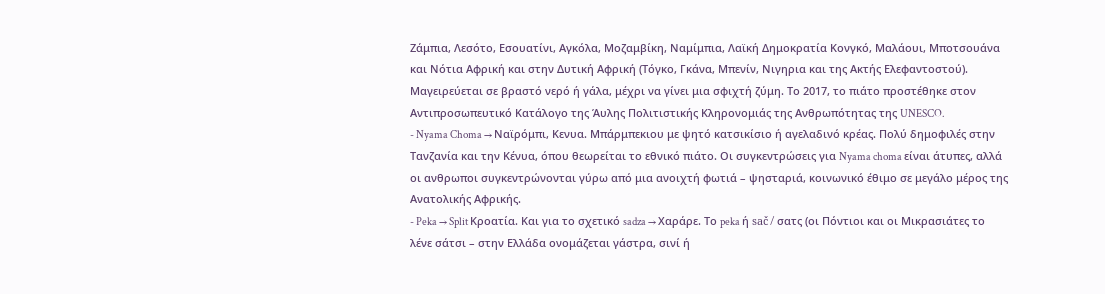Ζάμπια, Λεσότο, Εσουατίνι, Αγκόλα, Μοζαμβίκη, Ναμίμπια, Λαϊκή Δημοκρατία Κονγκό, Μαλάουι, Μποτσουάνα και Νότια Αφρική και στην Δυτική Αφρική (Τόγκο, Γκάνα, Μπενίν, Νιγηρια και της Ακτής Ελεφαντοστού). Μαγειρεύεται σε βραστό νερό ή γάλα, μέχρι να γίνει μια σφιχτή ζύμη. Το 2017, το πιάτο προστέθηκε στον Αντιπροσωπευτικό Κατάλογο της Άυλης Πολιτιστικής Κληρονομιάς της Ανθρωπότητας της UNESCO.
- Nyama Choma → Ναϊρόμπι, Κενυα. Μπάρμπεκιου με ψητό κατσικίσιο ή αγελαδινό κρέας. Πολύ δημοφιλές στην Τανζανία και την Κένυα, όπου θεωρείται το εθνικό πιάτο. Οι συγκεντρώσεις για Nyama choma είναι άτυπες, αλλά οι ανθρωποι συγκεντρώνονται γύρω από μια ανοιχτή φωτιά – ψησταριά, κοινωνικό έθιμο σε μεγάλο μέρος της Ανατολικής Αφρικής.
- Peka → Split Κροατία. Και για το σχετικό sadza → Χαράρε. Το peka ή sač / σατς (οι Πόντιοι και οι Μικρασιάτες το λένε σάτσι – στην Ελλάδα ονομάζεται γάστρα, σινί ή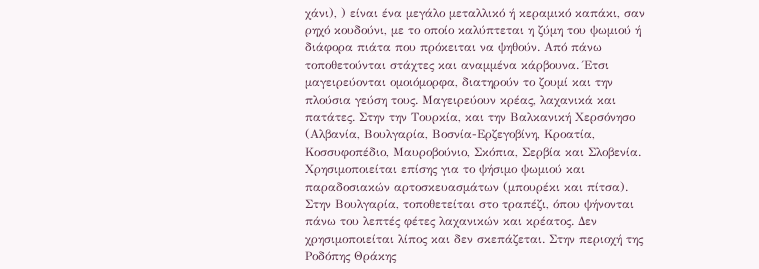χάνι), ) είναι ένα μεγάλο μεταλλικό ή κεραμικό καπάκι, σαν ρηχό κουδούνι, με το οποίο καλύπτεται η ζύμη του ψωμιού ή διάφορα πιάτα που πρόκειται να ψηθούν. Από πάνω τοποθετούνται στάχτες και αναμμένα κάρβουνα. Έτσι μαγειρεύονται ομοιόμορφα, διατηρούν το ζουμί και την πλούσια γεύση τους. Μαγειρεύουν κρέας, λαχανικά και πατάτες. Στην την Τουρκία, και την Βαλκανική Χερσόνησο (Αλβανία, Βουλγαρία, Βοσνία-Ερζεγοβίνη, Κροατία, Κοσσυφοπέδιο, Μαυροβούνιο, Σκόπια, Σερβία και Σλοβενία. Χρησιμοποιείται επίσης για το ψήσιμο ψωμιού και παραδοσιακών αρτοσκευασμάτων (μπουρέκι και πίτσα). Στην Βουλγαρία, τοποθετείται στο τραπέζι, όπου ψήνονται πάνω του λεπτές φέτες λαχανικών και κρέατος. Δεν χρησιμοποιείται λίπος και δεν σκεπάζεται. Στην περιοχή της Ροδόπης Θράκης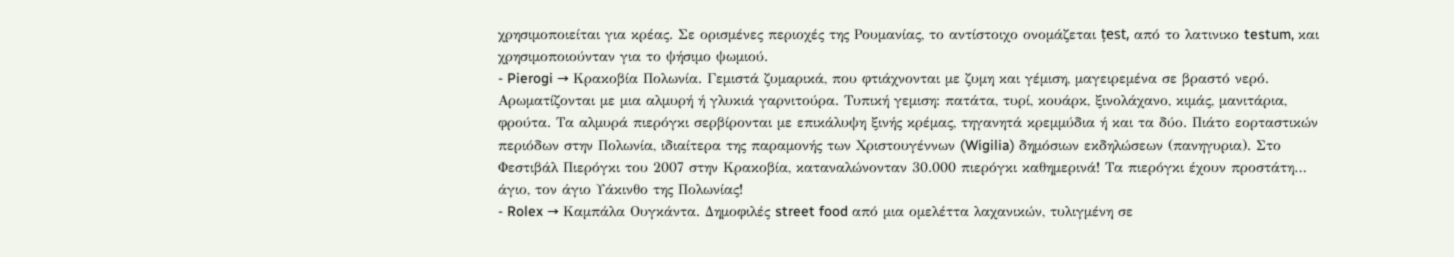χρησιμοποιείται για κρέας. Σε ορισμένες περιοχές της Ρουμανίας, το αντίστοιχο ονομάζεται țest, από το λατινικο testum, και χρησιμοποιούνταν για το ψήσιμο ψωμιού.
- Pierogi → Κρακοβία Πολωνία. Γεμιστά ζυμαρικά, που φτιάχνονται με ζυμη και γέμιση, μαγειρεμένα σε βραστό νερό. Αρωματίζονται με μια αλμυρή ή γλυκιά γαρνιτούρα. Τυπική γεμιση: πατάτα, τυρί, κουάρκ, ξινολάχανο, κιμάς, μανιτάρια, φρούτα. Τα αλμυρά πιερόγκι σερβίρονται με επικάλυψη ξινής κρέμας, τηγανητά κρεμμύδια ή και τα δύο. Πιάτο εορταστικών περιόδων στην Πολωνία, ιδιαίτερα της παραμονής των Χριστουγέννων (Wigilia) δημόσιων εκδηλώσεων (πανηγυρια). Στο Φεστιβάλ Πιερόγκι του 2007 στην Κρακοβία, καταναλώνονταν 30.000 πιερόγκι καθημερινά! Τα πιερόγκι έχουν προστάτη… άγιο, τον άγιο Υάκινθο της Πολωνίας!
- Rolex → Καμπάλα Ουγκάντα. Δημοφιλές street food από μια ομελέττα λαχανικών, τυλιγμένη σε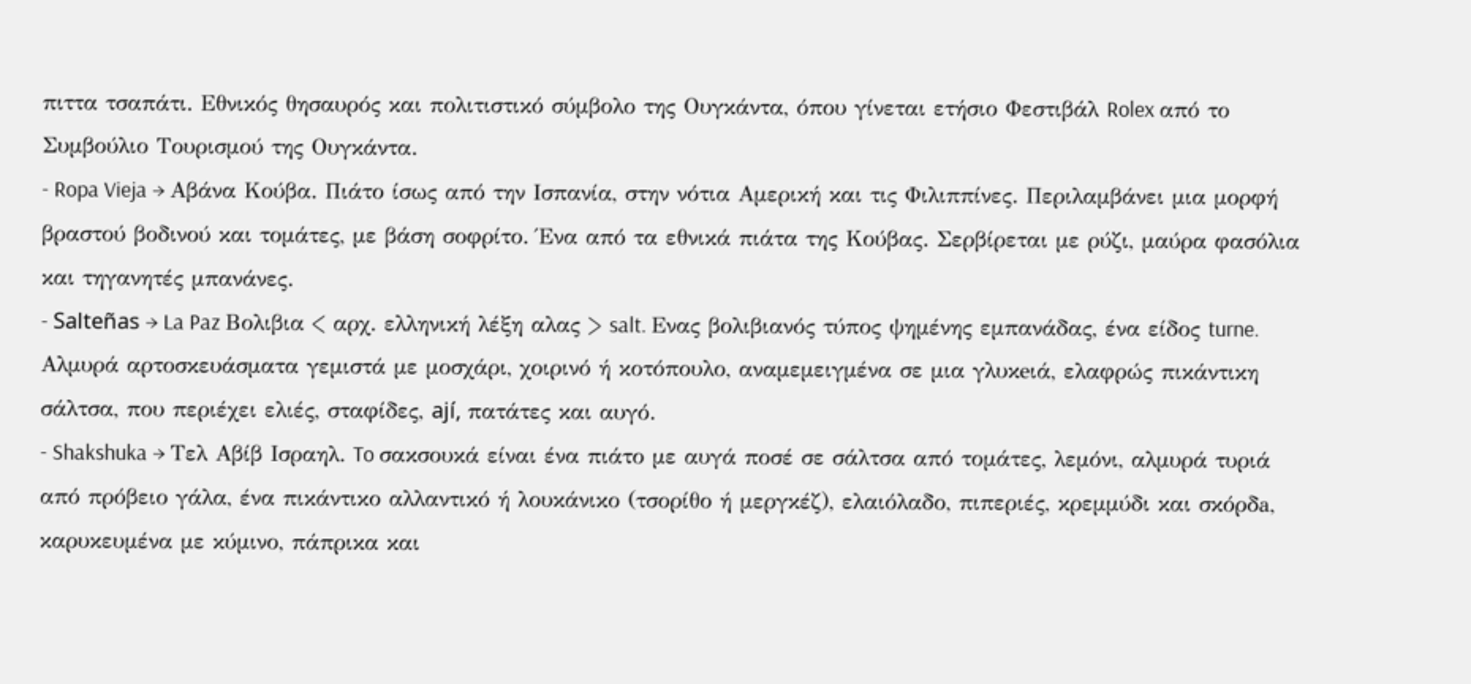πιττα τσαπάτι. Εθνικός θησαυρός και πολιτιστικό σύμβολο της Ουγκάντα, όπου γίνεται ετήσιο Φεστιβάλ Rolex από το Συμβούλιο Τουρισμού της Ουγκάντα.
- Ropa Vieja → Αβάνα Κούβα. Πιάτο ίσως από την Ισπανία, στην νότια Αμερική και τις Φιλιππίνες. Περιλαμβάνει μια μορφή βραστού βοδινού και τομάτες, με βάση σοφρίτο. Ένα από τα εθνικά πιάτα της Κούβας. Σερβίρεται με ρύζι, μαύρα φασόλια και τηγανητές μπανάνες.
- Salteñas → La Paz Βολιβια < αρχ. ελληνική λέξη αλας > salt. Eνας βολιβιανός τύπος ψημένης εμπανάδας, ένα είδος turne. Aλμυρά αρτοσκευάσματα γεμιστά με μοσχάρι, χοιρινό ή κοτόπουλο, αναμεμειγμένα σε μια γλυκeιά, ελαφρώς πικάντικη σάλτσα, που περιέχει ελιές, σταφίδες, ají, πατάτες και αυγό.
- Shakshuka → Τελ Αβίβ Ισραηλ. To σακσουκά είναι ένα πιάτο με αυγά ποσέ σε σάλτσα από τομάτες, λεμόνι, αλμυρά τυριά από πρόβειο γάλα, ένα πικάντικο αλλαντικό ή λουκάνικο (τσορίθο ή μεργκέζ), ελαιόλαδο, πιπεριές, κρεμμύδι και σκόρδa, καρυκευμένα με κύμινο, πάπρικα και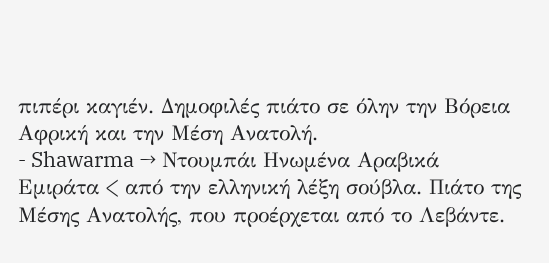πιπέρι καγιέν. Δημοφιλές πιάτο σε όλην την Βόρεια Αφρική και την Μέση Ανατολή.
- Shawarma → Ντουμπάι Ηνωμένα Αραβικά Εμιράτα < από την ελληνική λέξη σούβλα. Πιάτο της Μέσης Ανατολής, που προέρχεται από το Λεβάντε.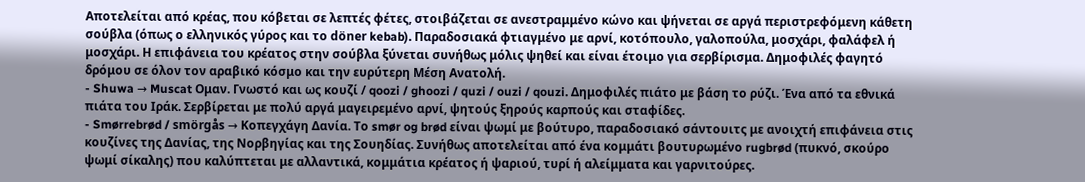Αποτελείται από κρέας, που κόβεται σε λεπτές φέτες, στοιβάζεται σε ανεστραμμένο κώνο και ψήνεται σε αργά περιστρεφόμενη κάθετη σούβλα (όπως ο ελληνικός γύρος και το döner kebab). Παραδοσιακά φτιαγμένο με αρνί, κοτόπουλο, γαλοπούλα, μοσχάρι, φαλάφελ ή μοσχάρι. Η επιφάνεια του κρέατος στην σούβλα ξύνεται συνήθως μόλις ψηθεί και είναι έτοιμο για σερβίρισμα. Δημοφιλές φαγητό δρόμου σε όλον τον αραβικό κόσμο και την ευρύτερη Μέση Ανατολή.
- Shuwa → Muscat Ομαν. Γνωστό και ως κουζί / qoozi / ghoozi / quzi / ouzi / qouzi. Δημοφιλές πιάτο με βάση το ρύζι. Ένα από τα εθνικά πιάτα του Ιράκ. Σερβίρεται με πολύ αργά μαγειρεμένο αρνί, ψητούς ξηρούς καρπούς και σταφίδες.
- Smørrebrød / smörgås → Κοπεγχάγη Δανία. Το smør og brød είναι ψωμί με βούτυρο, παραδοσιακό σάντουιτς με ανοιχτή επιφάνεια στις κουζίνες της Δανίας, της Νορβηγίας και της Σουηδίας. Συνήθως αποτελείται από ένα κομμάτι βουτυρωμένο rugbrød (πυκνό, σκούρο ψωμί σίκαλης) που καλύπτεται με αλλαντικά, κομμάτια κρέατος ή ψαριού, τυρί ή αλείμματα και γαρνιτούρες.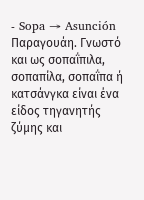- Sopa → Asunción Παραγουάη. Γνωστό και ως σοπαΐπιλα, σοπαπίλα, σοπαΐπα ή κατσάνγκα είναι ένα είδος τηγανητής ζύμης και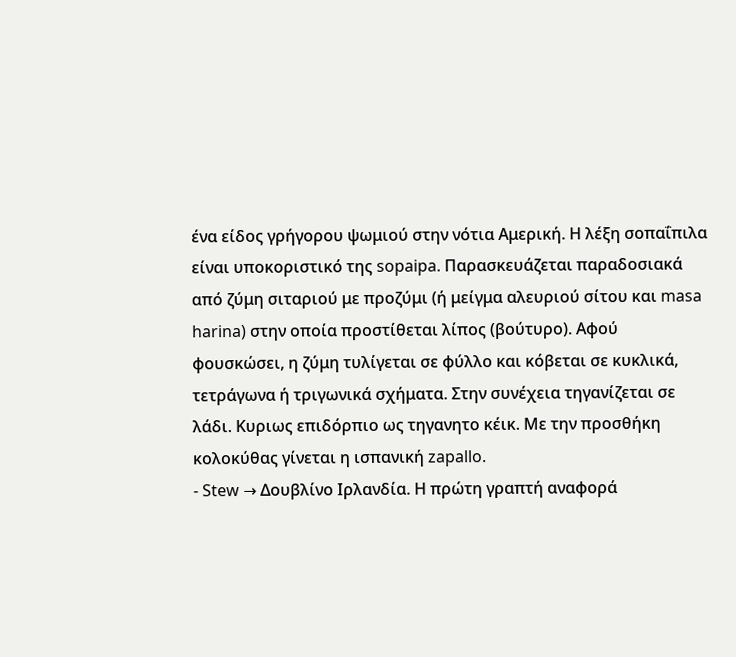ένα είδος γρήγορου ψωμιού στην νότια Αμερική. Η λέξη σοπαΐπιλα είναι υποκοριστικό της sopaipa. Παρασκευάζεται παραδοσιακά από ζύμη σιταριού με προζύμι (ή μείγμα αλευριού σίτου και masa harina) στην οποία προστίθεται λίπος (βούτυρο). Αφού φουσκώσει, η ζύμη τυλίγεται σε φύλλο και κόβεται σε κυκλικά, τετράγωνα ή τριγωνικά σχήματα. Στην συνέχεια τηγανίζεται σε λάδι. Κυριως επιδόρπιο ως τηγανητο κέικ. Με την προσθήκη κολοκύθας γίνεται η ισπανική zapallo.
- Stew → Δουβλίνο Ιρλανδία. Η πρώτη γραπτή αναφορά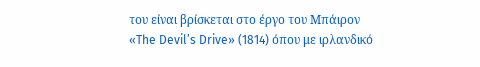του είναι βρίσκεται στο έργο του Μπάιρον «The Devil’s Drive» (1814) όπου με ιρλανδικό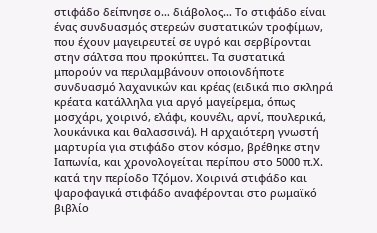στιφάδο δείπνησε ο… διάβολος… Το στιφάδο είναι ένας συνδυασμός στερεών συστατικών τροφίμων, που έχουν μαγειρευτεί σε υγρό και σερβίρονται στην σάλτσα που προκύπτει. Τα συστατικά μπορούν να περιλαμβάνουν οποιονδήποτε συνδυασμό λαχανικών και κρέας (ειδικά πιο σκληρά κρέατα κατάλληλα για αργό μαγείρεμα, όπως μοσχάρι, χοιρινό, ελάφι, κουνέλι, αρνί, πουλερικά, λουκάνικα και θαλασσινά). Η αρχαιότερη γνωστή μαρτυρία για στιφάδο στον κόσμο, βρέθηκε στην Ιαπωνία, και χρονολογείται περίπου στο 5000 π.Χ. κατά την περίοδο Τζόμον. Χοιρινά στιφάδο και ψαροφαγικά στιφάδο αναφέρονται στο ρωμαϊκό βιβλίο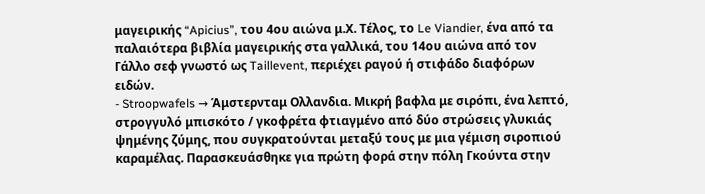μαγειρικής “Apicius”, του 4ου αιώνα μ.Χ. Τέλος, το Le Viandier, ένα από τα παλαιότερα βιβλία μαγειρικής στα γαλλικά, του 14ου αιώνα από τον Γάλλο σεφ γνωστό ως Taillevent, περιέχει ραγού ή στιφάδο διαφόρων ειδών.
- Stroopwafels → Άμστερνταμ Ολλανδια. Μικρή βαφλα με σιρόπι, ένα λεπτό, στρογγυλό μπισκότο / γκοφρέτα φτιαγμένο από δύο στρώσεις γλυκιάς ψημένης ζύμης, που συγκρατούνται μεταξύ τους με μια γέμιση σιροπιού καραμέλας. Παρασκευάσθηκε για πρώτη φορά στην πόλη Γκούντα στην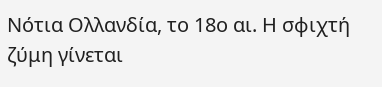Νότια Ολλανδία, το 18ο αι. Η σφιχτή ζύμη γίνεται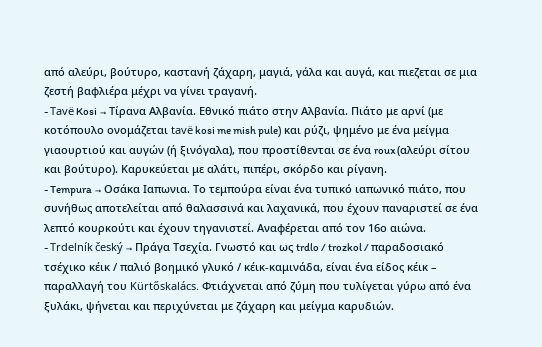από αλεύρι, βούτυρο, καστανή ζάχαρη, μαγιά, γάλα και αυγά, και πιεζεται σε μια ζεστή βαφλιέρα μέχρι να γίνει τραγανή.
- Tavë Kosi → Τίρανα Αλβανία. Εθνικό πιάτο στην Αλβανία. Πιάτο με αρνί (με κοτόπουλο ονομάζεται tavë kosi me mish pule) και ρύζι, ψημένο με ένα μείγμα γιαουρτιού και αυγών (ή ξινόγαλα), που προστίθενται σε ένα roux (αλεύρι σίτου και βούτυρο). Καρυκεύεται με αλάτι, πιπέρι, σκόρδο και ρίγανη.
- Tempura → Οσάκα Ιαπωνια. Το τεμπούρα είναι ένα τυπικό ιαπωνικό πιάτο, που συνήθως αποτελείται από θαλασσινά και λαχανικά, που έχουν παναριστεί σε ένα λεπτό κουρκούτι και έχουν τηγανιστεί. Αναφέρεται από τον 16ο αιώνα.
- Trdelník český → Πράγα Τσεχία. Γνωστό και ως trdlo / trozkol / παραδοσιακό τσέχικο κέικ / παλιό βοημικό γλυκό / κέικ-καμινάδα, είναι ένα είδος κέικ – παραλλαγή του Kürtőskalács. Φτιάχνεται από ζύμη που τυλίγεται γύρω από ένα ξυλάκι, ψήνεται και περιχύνεται με ζάχαρη και μείγμα καρυδιών.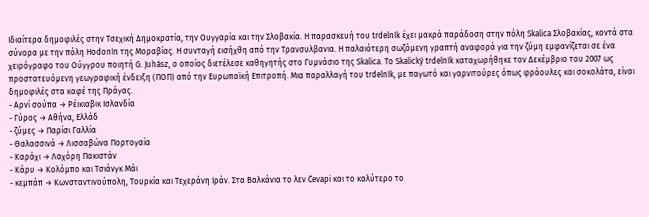Ιδιαίτερα δημοφιλές στην Τσεχική Δημοκρατία, την Ουγγαρία και την Σλοβακία. Η παρασκευή του trdelník έχει μακρά παράδοση στην πόλη Skalica Σλοβακίας, κοντά στα σύνορα με την πόλη Hodonín της Μοραβίας. Η συνταγή εισήχθη από την Τρανσυλβανια. Η παλαιότερη σωζόμενη γραπτή αναφορά για την ζύμη εμφανίζεται σε ένα χειρόγραφο του Ούγγρου ποιητή G. Juhász, ο οποίος διετέλεσε καθηγητής στο Γυμνάσιο της Skalica. Το Skalický trdelník καταχωρήθηκε τον Δεκέμβριο του 2007 ως προστατευόμενη γεωγραφική ένδειξη (ΠΟΠ) από την Ευρωπαϊκή Επιτροπή. Μια παραλλαγή του trdelník, με παγωτό και γαρνιτούρες όπως φράουλες και σοκολάτα, είναι δημοφιλές στα καφέ της Πράγας.
- Αρνί σούπα → Ρέικιαβικ Ισλανδία
- Γύρος → Αθήνα, Ελλάδ
- ζύμες → Παρίσι Γαλλία
- Θαλασσινά → Λισσαβώνα Πορτογαία
- Καράχι → Λαχόρη Πακιστάν
- Κάρυ → Κολόμπο και Τσιάνγκ Μάι
- κεμπάπ → Κωνσταντινούπολη, Τουρκία και Τεχεράνη Ιράν. Στα Βαλκάνια το λεν Ćevapi και το καλύτερο το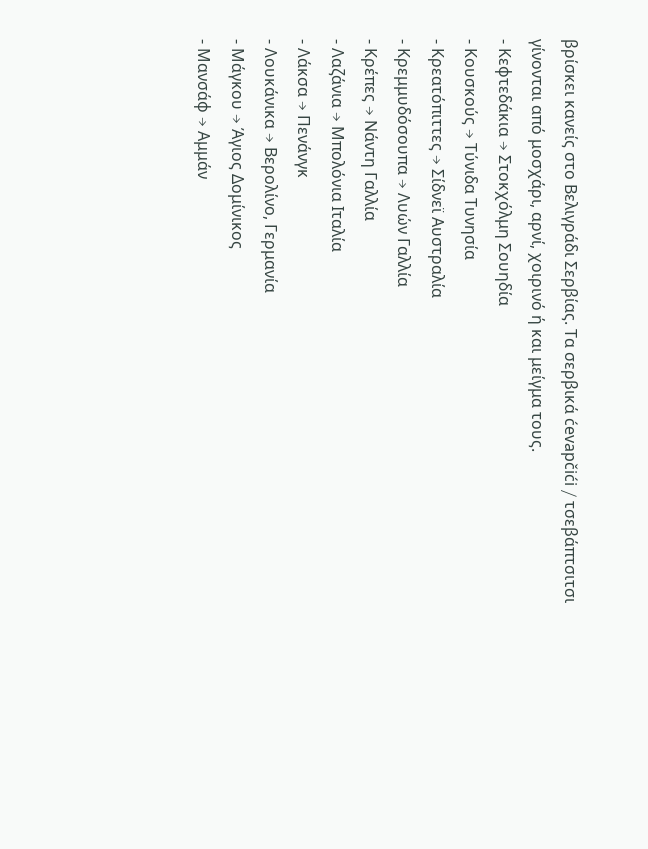βρίσκει κανείς στο Βελιγράδι Σερβίας. Τα σερβικά ćevapčići / τσεβάπτσιτσι γίνονται από μοσχάρι, αρνί, χοιρινό ή και μείγμα τους.
- Κεφτεδάκια → Στοκχόλμη Σουηδία
- Κουσκούς → Τύνιδα Τυνησία
- Κρεατόπιττες → Σίδνεϊ Αυστραλία
- Κρεμμυδόσουπα → Λυών Γαλλία
- Κρέπες → Νάντη Γαλλία
- Λαζάνια → Μπολόνια Ιταλία
- Λάκσα → Πενάνγκ
- Λουκάνικα → Βερολίνο, Γερμανία
- Μάγκου → Άγιος Δομίνικος
- Μανσάφ → Αμμάν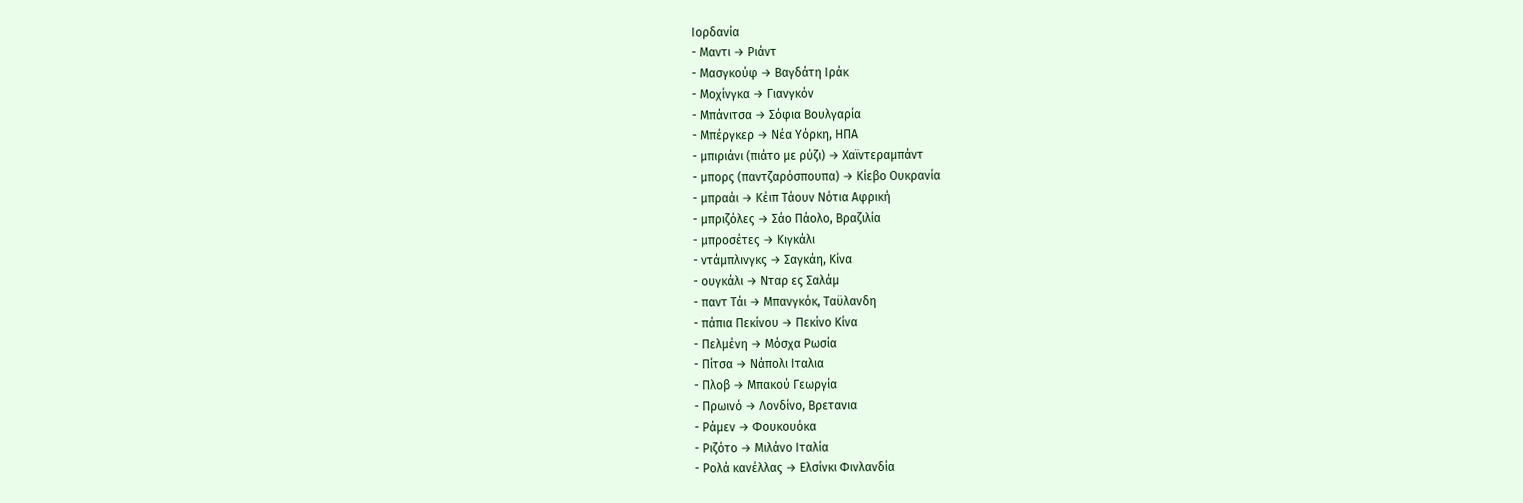Ιορδανία
- Μαντι → Ριάντ
- Μασγκούφ → Βαγδάτη Ιράκ
- Μοχίνγκα → Γιανγκόν
- Μπάνιτσα → Σόφια Βουλγαρία
- Μπέργκερ → Νέα Υόρκη, ΗΠΑ
- μπιριάνι (πιάτο με ρύζι) → Χαϊντεραμπάντ
- μπορς (παντζαρόσπουπα) → Κίεβο Ουκρανία
- μπραάι → Κέιπ Τάουν Νότια Αφρική
- μπριζόλες → Σάο Πάολο, Βραζιλία
- μπροσέτες → Κιγκάλι
- ντάμπλινγκς → Σαγκάη, Κίνα
- ουγκάλι → Νταρ ες Σαλάμ
- παντ Τάι → Μπανγκόκ, Ταϋλανδη
- πάπια Πεκίνου → Πεκίνο Κίνα
- Πελμένη → Μόσχα Ρωσία
- Πίτσα → Νάπολι Ιταλια
- Πλοβ → Μπακού Γεωργία
- Πρωινό → Λονδίνο, Βρετανια
- Ράμεν → Φουκουόκα
- Ριζότο → Μιλάνο Ιταλία
- Ρολά κανέλλας → Ελσίνκι Φινλανδία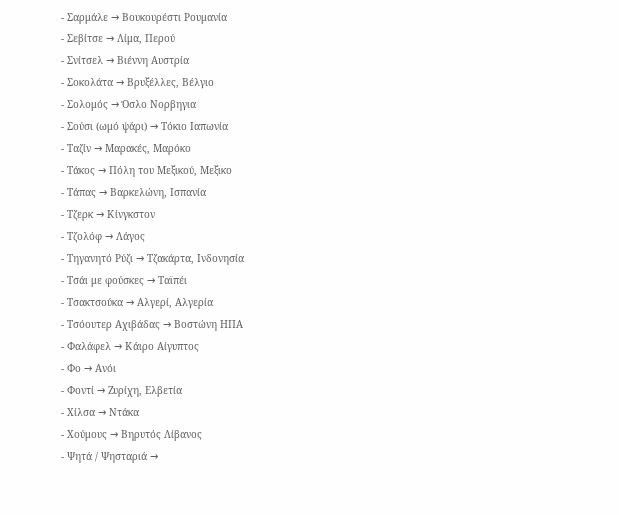- Σαρμάλε → Βουκουρέστι Ρουμανία
- Σεβίτσε → Λίμα, Περού
- Σνίτσελ → Βιέννη Αυστρία
- Σοκολάτα → Βρυξέλλες, Βέλγιο
- Σολομός → Όσλο Νορβηγια
- Σούσι (ωμό ψάρι) → Τόκιο Ιαπωνία
- Ταζίν → Μαρακές, Μαρόκο
- Τάκος → Πόλη του Μεξικού, Μεξικο
- Τάπας → Βαρκελώνη, Ισπανία
- Τζερκ → Κίνγκστον
- Τζολόφ → Λάγος
- Τηγανητό Ρύζι → Τζακάρτα, Ινδονησία
- Τσάι με φούσκες → Ταϊπέι
- Τσακτσούκα → Αλγερί, Αλγερία
- Τσόουτερ Αχιβάδας → Βοστώνη ΗΠΑ
- Φαλάφελ → Κάιρο Αίγυπτος
- Φο → Ανόι
- Φοντί → Ζυρίχη, Ελβετία
- Χίλσα → Ντάκα
- Χούμους → Βηρυτός Λίβανος
- Ψητά / Ψησταριά →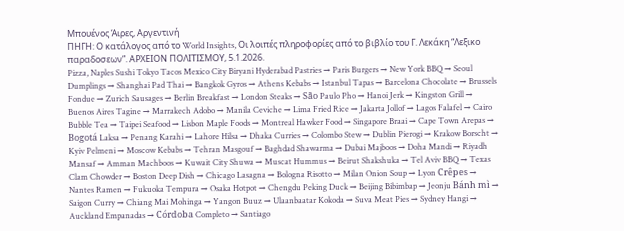Μπουένος Άιρες, Αργεντινή
ΠΗΓΗ: Ο κατάλογος από το World Insights, Οι λοιπές πληροφορίες από το βιβλίο του Γ. Λεκάκη “Λεξικο παραδοσεων”. ΑΡΧΕΙΟΝ ΠΟΛΙΤΙΣΜΟΥ, 5.1.2026.
Pizza, Naples Sushi Tokyo Tacos Mexico City Biryani Hyderabad Pastries → Paris Burgers → New York BBQ → Seoul Dumplings → Shanghai Pad Thai → Bangkok Gyros → Athens Kebabs → Istanbul Tapas → Barcelona Chocolate → Brussels Fondue → Zurich Sausages → Berlin Breakfast → London Steaks → São Paulo Pho → Hanoi Jerk → Kingston Grill → Buenos Aires Tagine → Marrakech Adobo → Manila Ceviche → Lima Fried Rice → Jakarta Jollof → Lagos Falafel → Cairo Bubble Tea → Taipei Seafood → Lisbon Maple Foods → Montreal Hawker Food → Singapore Braai → Cape Town Arepas → Bogotá Laksa → Penang Karahi → Lahore Hilsa → Dhaka Curries → Colombo Stew → Dublin Pierogi → Krakow Borscht → Kyiv Pelmeni → Moscow Kebabs → Tehran Masgouf → Baghdad Shawarma → Dubai Majboos → Doha Mandi → Riyadh Mansaf → Amman Machboos → Kuwait City Shuwa → Muscat Hummus → Beirut Shakshuka → Tel Aviv BBQ → Texas Clam Chowder → Boston Deep Dish → Chicago Lasagna → Bologna Risotto → Milan Onion Soup → Lyon Crêpes → Nantes Ramen → Fukuoka Tempura → Osaka Hotpot → Chengdu Peking Duck → Beijing Bibimbap → Jeonju Bánh mì → Saigon Curry → Chiang Mai Mohinga → Yangon Buuz → Ulaanbaatar Kokoda → Suva Meat Pies → Sydney Hangi → Auckland Empanadas → Córdoba Completo → Santiago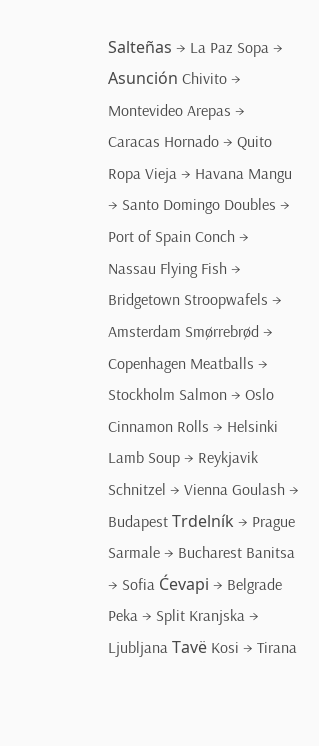Salteñas → La Paz Sopa → Asunción Chivito → Montevideo Arepas → Caracas Hornado → Quito Ropa Vieja → Havana Mangu → Santo Domingo Doubles → Port of Spain Conch → Nassau Flying Fish → Bridgetown Stroopwafels → Amsterdam Smørrebrød → Copenhagen Meatballs → Stockholm Salmon → Oslo Cinnamon Rolls → Helsinki Lamb Soup → Reykjavik Schnitzel → Vienna Goulash → Budapest Trdelník → Prague Sarmale → Bucharest Banitsa → Sofia Ćevapi → Belgrade Peka → Split Kranjska → Ljubljana Tavë Kosi → Tirana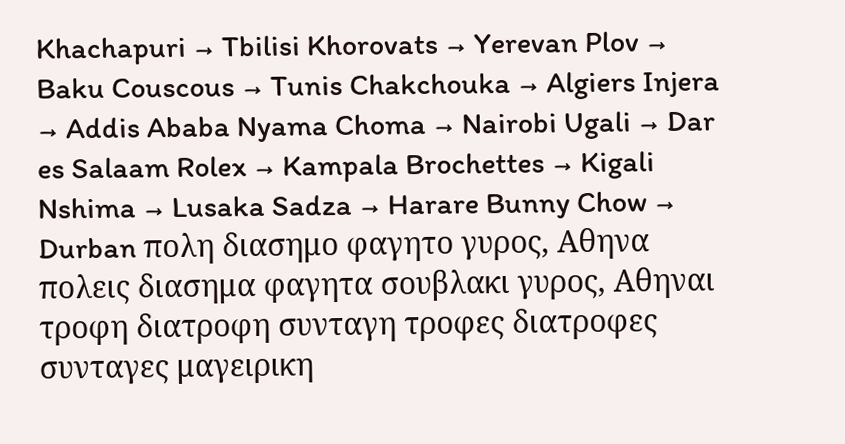Khachapuri → Tbilisi Khorovats → Yerevan Plov → Baku Couscous → Tunis Chakchouka → Algiers Injera → Addis Ababa Nyama Choma → Nairobi Ugali → Dar es Salaam Rolex → Kampala Brochettes → Kigali Nshima → Lusaka Sadza → Harare Bunny Chow → Durban πολη διασημο φαγητο γυρος, Αθηνα πολεις διασημα φαγητα σουβλακι γυρος, Αθηναι τροφη διατροφη συνταγη τροφες διατροφες συνταγες μαγειρικη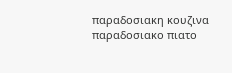παραδοσιακη κουζινα παραδοσιακο πιατο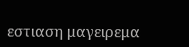εστιαση μαγειρεμα